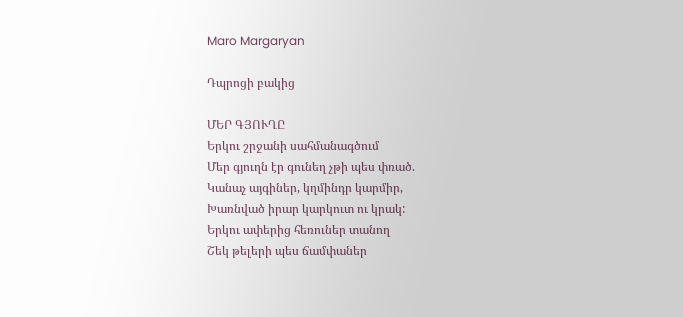Maro Margaryan

Դպրոցի բակից

ՄԵՐ ԳՅՈՒՂԸ
Երկու շրջանի սահմանագծում
Մեր գյուղն էր գունեղ չթի պես փռած.
Կանաչ այգիներ, կղմինդր կարմիր,
Խառնված իրար կարկուտ ու կրակ:
Երկու ափերից հեռուներ տանող
Շեկ թելերի պես ճամփաներ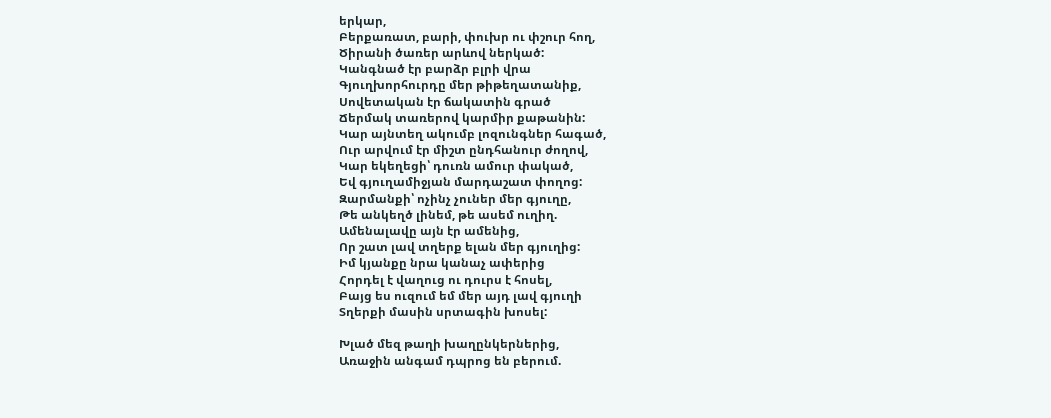երկար,
Բերքառատ, բարի, փուխր ու փշուր հող,
Ծիրանի ծառեր արևով ներկած:
Կանգնած էր բարձր բլրի վրա
Գյուղխորհուրդը մեր թիթեղատանիք,
Սովետական էր ճակատին գրած
Ճերմակ տառերով կարմիր քաթանին:
Կար այնտեղ ակումբ լոզունգներ հագած,
Ուր արվում էր միշտ ընդհանուր ժողով,
Կար եկեղեցի՝ դուռն ամուր փակած,
Եվ գյուղամիջյան մարդաշատ փողոց:
Զարմանքի՝ ոչինչ չուներ մեր գյուղը,
Թե անկեղծ լինեմ, թե ասեմ ուղիղ.
Ամենալավը այն էր ամենից,
Որ շատ լավ տղերք ելան մեր գյուղից:
Իմ կյանքը նրա կանաչ ափերից
Հորդել է վաղուց ու դուրս է հոսել,
Բայց ես ուզում եմ մեր այդ լավ գյուղի
Տղերքի մասին սրտագին խոսել:

Խլած մեզ թաղի խաղընկերներից,
Առաջին անգամ դպրոց են բերում.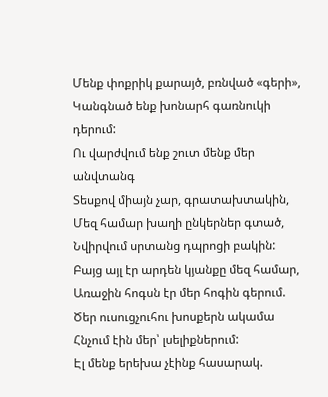Մենք փոքրիկ քարայծ, բռնված «գերի»,
Կանգնած ենք խոնարհ գառնուկի դերում:
Ու վարժվում ենք շուտ մենք մեր անվտանգ
Տեսքով միայն չար, գրատախտակին,
Մեզ համար խաղի ընկերներ գտած,
Նվիրվում սրտանց դպրոցի բակին:
Բայց այլ էր արդեն կյանքը մեզ համար,
Առաջին հոգսն էր մեր հոգին գերում.
Ծեր ուսուցչուհու խոսքերն ակամա
Հնչում էին մեր՝ լսելիքներում:
Էլ մենք երեխա չէինք հասարակ.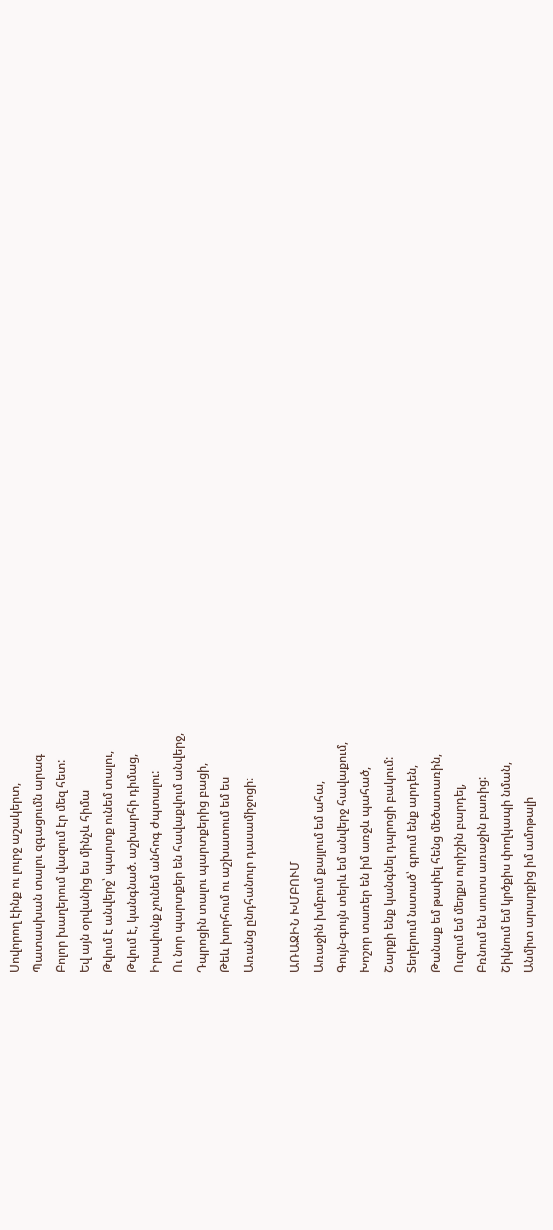Սովորող էինք ու լուրջ աշակերտ,
Պատասխան տալու զգացումն արագ
Բոլոր խաղերում վազում էր մեզ հետ:
Եվ այն օրվանից ես մինչև հիմա
Թվում է անվերջ՝ պարտք ունեմ տալու,
Թվում է, կանգնած. աշխարհի դիմաց,
Իրավունք չունեմ անհոգ ժպտալու:
Ու նոր պարտքեր են հավաքվում անվերջ,
Դպրոցին տալու պարտքերից բացի,
Թեև խորհում ու աշխատում եմ ես
Առանց ընդհանուր դասամիջոցի։

ԱՌԱՋԻՆ ԽՄԲՈՒՄ
Առաջին խմբում քայլում եմ ահա,
Գույն-գույն տերև եմ անվերջ հավաքում,
Խոշոր տառեր են իմ առջև պահած,
Շարքի ենք կանգնել դպրոցի բակում:
Տեղերում նստած՝ գրում ենք արդեն,
Թանաք եմ թափել հենց մեծատառին,
Ուզում եմ մեղքս ուրիշին բարդել,
Բռնում են սուտս առաջին բառից:
Շիկնում եմ կրծքիս փողկապի նման,
Անմիտ արարքից իմ ամոթալի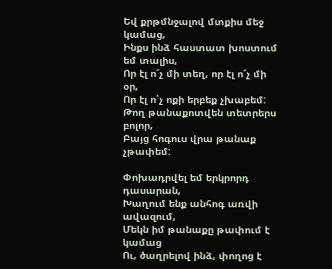Եվ քրթմնջալով մտքիս մեջ կամաց,
Ինքս ինձ հաստատ խոստում եմ տալիս,
Որ էլ ո՜չ մի տեղ, որ էլ ո՜չ մի օր,
Որ էլ ո՛չ ոքի երբեք չխաբեմ:
Թող թանաքոտվեն տետրերս բոլոր,
Բայց հոգուս վրա թանաք չթափեմ:

Փոխադրվել եմ երկրորդ դասարան,
Խաղում ենք անհոգ առվի ավազում,
Մեկն իմ թանաքը թափում է կամաց
Ու, ծաղրելով ինձ, փողոց է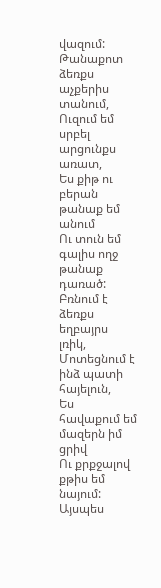վազում:
Թանաքոտ ձեռքս աչքերիս տանում,
Ուզում եմ սրբել արցունքս առատ,
Ես քիթ ու բերան թանաք եմ անում
Ու տուն եմ գալիս ողջ թանաք դառած:
Բռնում է ձեռքս եղբայրս լռիկ,
Մոտեցնում է ինձ պատի հայելուն,
Ես հավաքում եմ մազերն իմ ցրիվ
Ու քրքջալով քթիս եմ նայում:
Այսպես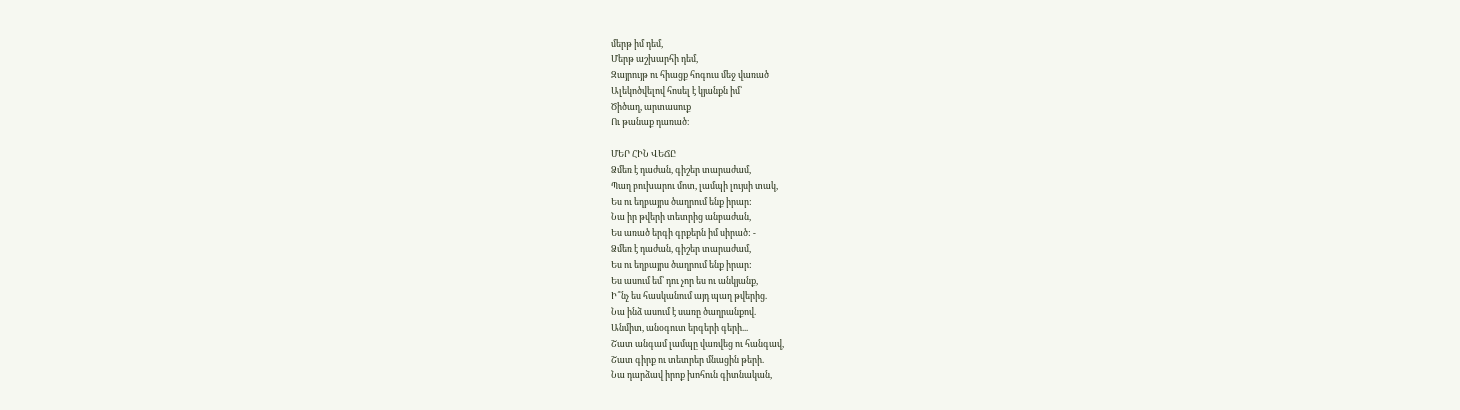մերթ իմ դեմ,
Մերթ աշխարհի դեմ,
Զայրույթ ու հիացք հոգուս մեջ վառած
Ալեկոծվելով հոսել է կյանքն իմ՝
Ծիծաղ, արտասուք
Ու թանաք դառած։

ՄԵՐ ՀԻՆ ՎԵՃԸ
Ձմեռ է դաժան, գիշեր տարաժամ,
Պաղ բուխարու մոտ, լամպի լույսի տակ,
Ես ու եղբայրս ծաղրում ենք իրար:
Նա իր թվերի տետրից անբաժան,
Ես առած երգի գրքերն իմ սիրած: -
Ձմեռ է դաժան, գիշեր տարաժամ,
Ես ու եղբայրս ծաղրում ենք իրար:
Ես ասում եմ՝ դու չոր ես ու անկյանք,
Ի՞նչ ես հասկանում այդ պաղ թվերից.
Նա ինձ ասում է սառը ծաղրանքով.
Անմիտ, անօգուտ երգերի գերի...
Շատ անգամ լամպը վառվեց ու հանգավ,
Շատ գիրք ու տետրեր մնացին թերի.
Նա դարձավ իրոք խոհուն գիտնական,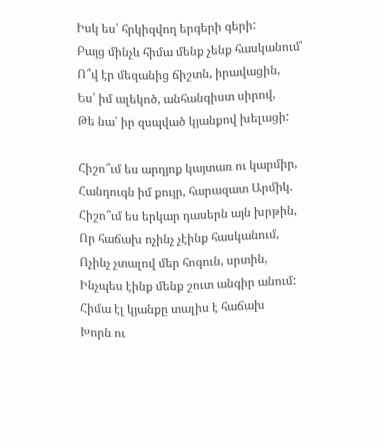Իսկ ես՝ հրկիզվող երգերի գերի:
Բայց մինչև հիմա մենք չենք հասկանում՝
Ո՞վ էր մեզանից ճիշտն, իրավացին,
Ես՝ իմ ալեկոծ, անհանգիստ սիրով,
Թե նա՝ իր զսպված կյանքով խելացի:

Հիշո՞ւմ ես արդյոք կայտառ ու կարմիր,
Հանդուգն իմ քույր, հարազատ Արմիկ.
Հիշո՞ւմ ես երկար դասերն այն խրթին,
Որ հաճախ ոչինչ չէինք հասկանում,
Ոչինչ չտալով մեր հոգուն, սրտին,
Ինչպես էինք մենք շուտ անգիր անում:
Հիմա էլ կյանքը տալիս է հաճախ
Խորն ու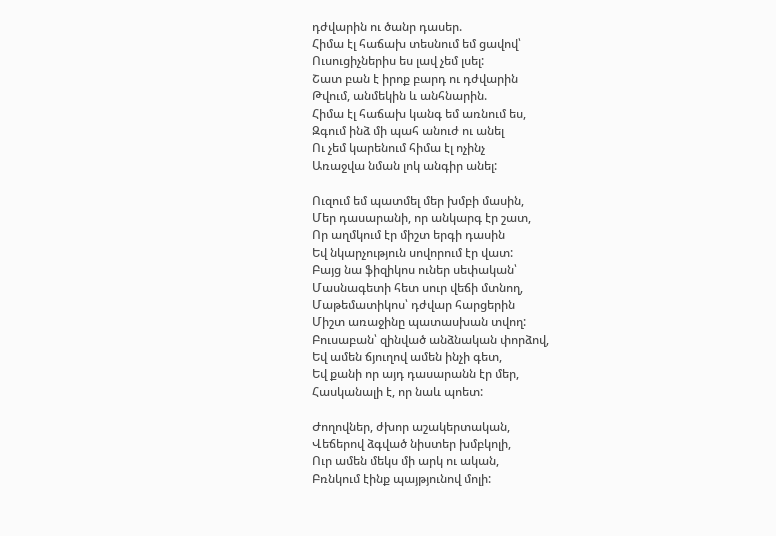դժվարին ու ծանր դասեր.
Հիմա էլ հաճախ տեսնում եմ ցավով՝
Ուսուցիչներիս ես լավ չեմ լսել:
Շատ բան է իրոք բարդ ու դժվարին
Թվում, անմեկին և անհնարին.
Հիմա էլ հաճախ կանգ եմ առնում ես,
Զգում ինձ մի պահ անուժ ու անել
Ու չեմ կարենում հիմա էլ ոչինչ
Առաջվա նման լոկ անգիր անել:

Ուզում եմ պատմել մեր խմբի մասին,
Մեր դասարանի, որ անկարգ էր շատ,
Որ աղմկում էր միշտ երգի դասին
Եվ նկարչություն սովորում էր վատ:
Բայց նա ֆիզիկոս ուներ սեփական՝
Մասնագետի հետ սուր վեճի մտնող,
Մաթեմատիկոս՝ դժվար հարցերին
Միշտ առաջինը պատասխան տվող:
Բուսաբան՝ զինված անձնական փորձով,
Եվ ամեն ճյուղով ամեն ինչի գետ,
Եվ քանի որ այդ դասարանն էր մեր,
Հասկանալի է, որ նաև պոետ:

Ժողովներ, ժխոր աշակերտական,
Վեճերով ձգված նիստեր խմբկոլի,
Ուր ամեն մեկս մի արկ ու ական,
Բռնկում էինք պայթյունով մոլի: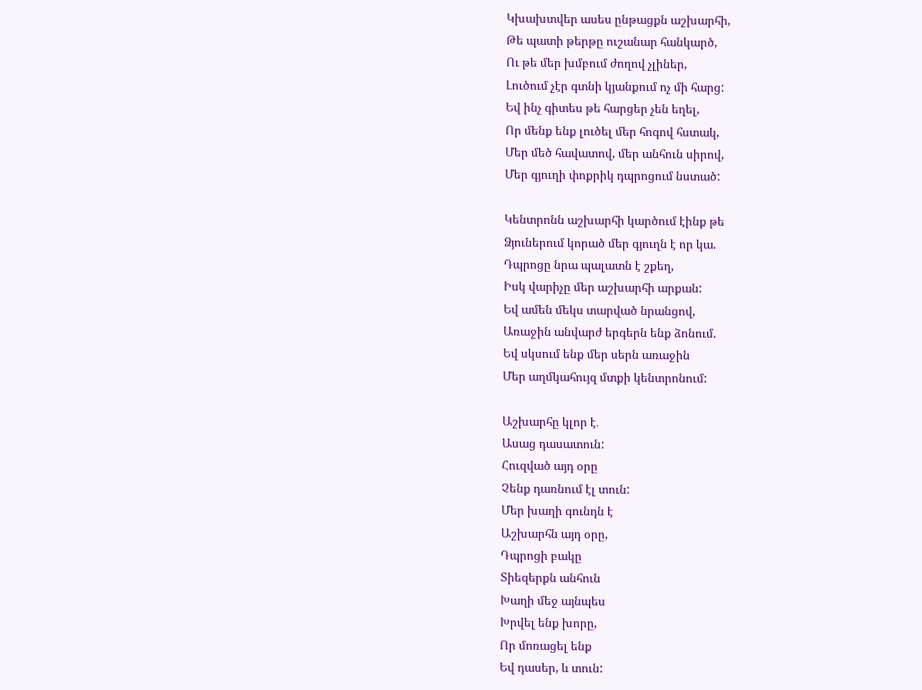Կխախտվեր ասես ընթացքն աշխարհի,
Թե պատի թերթը ուշանար հանկարծ,
Ու թե մեր խմբում ժողով չլիներ,
Լուծում չէր գտնի կյանքում ոչ մի հարց:
Եվ ինչ գիտես թե հարցեր չեն եղել,
Որ մենք ենք լուծել մեր հոգով հստակ,
Մեր մեծ հավատով, մեր անհուն սիրով,
Մեր գյուղի փոքրիկ դպրոցում նստած:

Կենտրոնն աշխարհի կարծում էինք թե
Ձյուներում կորած մեր գյուղն է որ կա.
Դպրոցը նրա պալատն է շքեղ,
Իսկ վարիչը մեր աշխարհի արքան:
Եվ ամեն մեկս տարված նրանցով,
Առաջին անվարժ երգերն ենք ձոնում.
Եվ սկսում ենք մեր սերն առաջին
Մեր աղմկահույզ մտքի կենտրոնում:

Աշխարհը կլոր է․
Ասաց դասատուն:
Հուզված այդ օրը
Չենք դառնում էլ տուն:
Մեր խաղի գունդն է
Աշխարհն այդ օրը,
Դպրոցի բակը
Տիեզերքն անհուն
Խաղի մեջ այնպես
Խրվել ենք խորը,
Որ մոռացել ենք
Եվ դասեր, և տուն: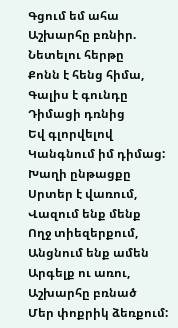Գցում եմ ահա
Աշխարհը բռնիր.
Նետելու հերթը
Քոնն է հենց հիմա,
Գալիս է գունդը
Դիմացի դռնից
Եվ գլորվելով
Կանգնում իմ դիմաց:
Խաղի ընթացքը
Սրտեր է վառում,
Վազում ենք մենք
Ողջ տիեզերքում,
Անցնում ենք ամեն
Արգելք ու առու,
Աշխարհը բռնած
Մեր փոքրիկ ձեռքում: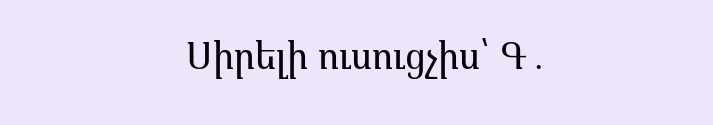Սիրելի ուսուցչիս՝ Գ․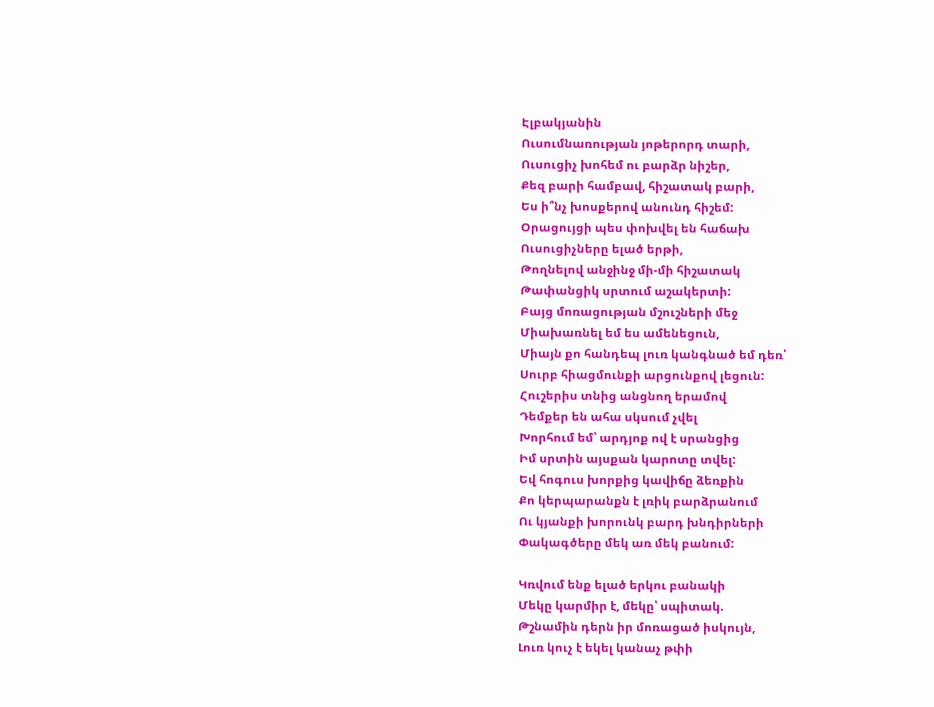Էլբակյանին
Ուսումնառության յոթերորդ տարի,
Ուսուցիչ խոհեմ ու բարձր նիշեր,
Քեզ բարի համբավ, հիշատակ բարի,
Ես ի՞նչ խոսքերով անունդ հիշեմ:
Օրացույցի պես փոխվել են հաճախ
Ուսուցիչները ելած երթի,
Թողնելով անջինջ մի-մի հիշատակ
Թափանցիկ սրտում աշակերտի:
Բայց մոռացության մշուշների մեջ
Միախառնել եմ ես ամենեցուն,
Միայն քո հանդեպ լուռ կանգնած եմ դեռ՝
Սուրբ հիացմունքի արցունքով լեցուն:
Հուշերիս տնից անցնող երամով
Դեմքեր են ահա սկսում չվել
Խորհում եմ՝ արդյոք ով է սրանցից
Իմ սրտին այսքան կարոտը տվել:
Եվ հոգուս խորքից կավիճը ձեռքին
Քո կերպարանքն է լռիկ բարձրանում
Ու կյանքի խորունկ բարդ խնդիրների
Փակագծերը մեկ առ մեկ բանում:

Կռվում ենք ելած երկու բանակի
Մեկը կարմիր է, մեկը՝ սպիտակ.
Թշնամին դերն իր մոռացած իսկույն,
Լուռ կուչ է եկել կանաչ թփի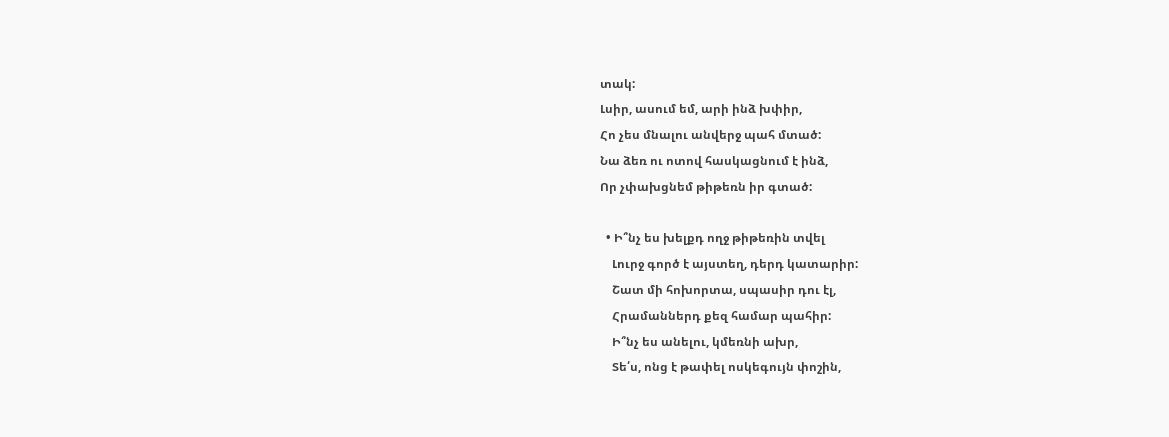տակ:
Լսիր, ասում եմ, արի ինձ խփիր,
Հո չես մնալու անվերջ պահ մտած:
Նա ձեռ ու ոտով հասկացնում է ինձ,
Որ չփախցնեմ թիթեռն իր գտած:

  • Ի՞նչ ես խելքդ ողջ թիթեռին տվել
    Լուրջ գործ է այստեղ, դերդ կատարիր:
    Շատ մի հոխորտա, սպասիր դու էլ,
    Հրամաններդ քեզ համար պահիր:
    Ի՞նչ ես անելու, կմեռնի ախր,
    Տե՛ս, ոնց է թափել ոսկեգույն փոշին,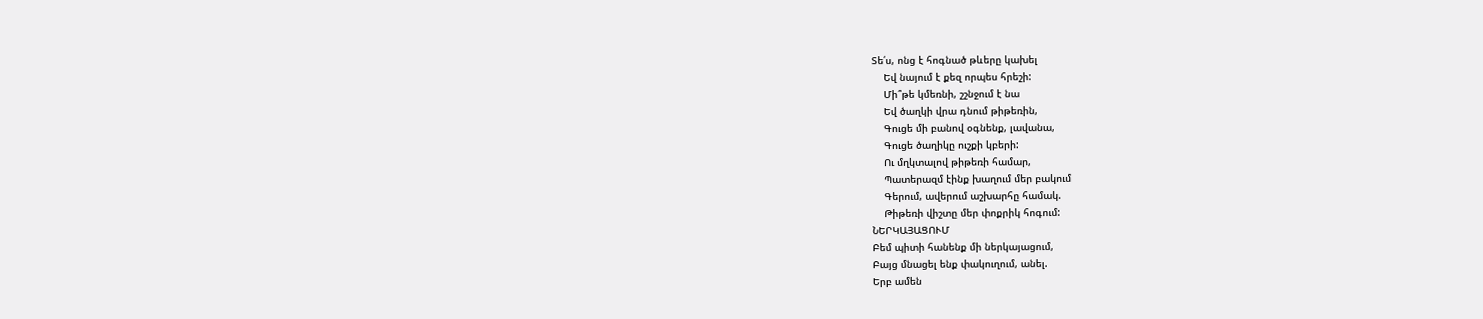Տե՛ս, ոնց է հոգնած թևերը կախել
    Եվ նայում է քեզ որպես հրեշի:
    Մի՞թե կմեռնի, շշնջում է նա
    Եվ ծաղկի վրա դնում թիթեռին,
    Գուցե մի բանով օգնենք, լավանա,
    Գուցե ծաղիկը ուշքի կբերի:
    Ու մղկտալով թիթեռի համար,
    Պատերազմ էինք խաղում մեր բակում
    Գերում, ավերում աշխարհը համակ.
    Թիթեռի վիշտը մեր փոքրիկ հոգում:
ՆԵՐԿԱՅԱՑՈՒՄ
Բեմ պիտի հանենք մի ներկայացում,
Բայց մնացել ենք փակուղում, անել.
Երբ ամեն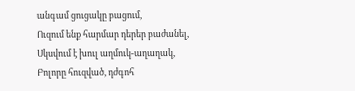անգամ ցուցակը բացում,
Ուզում ենք հարմար դերեր բաժանել,
Սկսվում է խուլ աղմուկ-աղաղակ,
Բոլորը հուզված, դժգոհ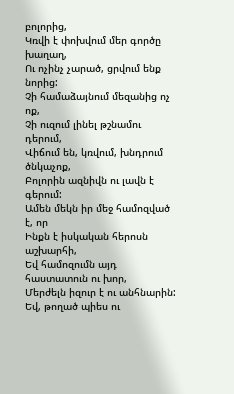բոլորից,
Կռվի է փոխվում մեր գործը խաղաղ,
Ու ոչինչ չարած, ցրվում ենք նորից:
Չի համաձայնում մեզանից ոչ ոք,
Չի ուզում լինել թշնամու դերում,
Վիճում են, կռվում, խնդրում ծնկաչոք,
Բոլորին ազնիվն ու լավն է գերում:
Ամեն մեկն իր մեջ համոզված է, որ
Ինքն է իսկական հերոսն աշխարհի,
Եվ համոզումն այդ հաստատուն ու խոր,
Մերժելն իզուր է ու անհնարին:
Եվ, թողած պիես ու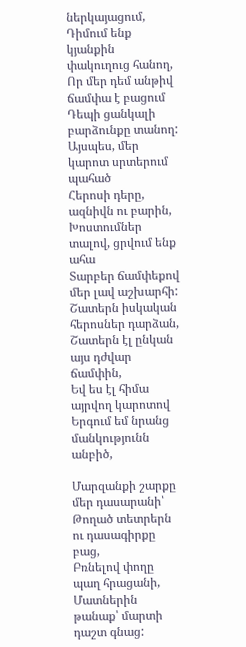ներկայացում,
Դիմում ենք կյանքին փակուղուց հանող,
Որ մեր դեմ անթիվ ճամփա է բացում
Դեպի ցանկալի բարձունքը տանող:
Այսպես, մեր կարոտ սրտերում պահած
Հերոսի դերը, ազնիվն ու բարին,
Խոստումներ տալով, ցրվում ենք ահա
Տարբեր ճամփեքով մեր լավ աշխարհի:
Շատերն իսկական հերոսներ դարձան,
Շատերն էլ ընկան այս դժվար ճամփին,
Եվ ես էլ հիմա այրվող կարոտով
Երգում եմ նրանց մանկությունն անբիծ,

Մարզանքի շարքը մեր դասարանի՝
Թողած տետրերն ու դասագիրքը բաց,
Բռնելով փողը պաղ հրացանի,
Մատներին թանաք՝ մարտի դաշտ գնաց: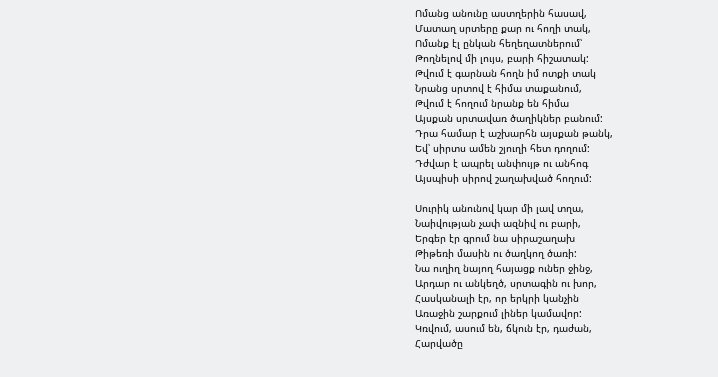Ոմանց անունը աստղերին հասավ,
Մատաղ սրտերը քար ու հողի տակ,
Ոմանք էլ ընկան հեղեղատներում՝
Թողնելով մի լույս, բարի հիշատակ:
Թվում է գարնան հողն իմ ոտքի տակ
Նրանց սրտով է հիմա տաքանում,
Թվում է հողում նրանք են հիմա
Այսքան սրտավառ ծաղիկներ բանում:
Դրա համար է աշխարհն այսքան թանկ,
Եվ՝ սիրտս ամեն շյուղի հետ դողում:
Դժվար է ապրել անփույթ ու անհոգ
Այսպիսի սիրով շաղախված հողում:

Սուրիկ անունով կար մի լավ տղա,
Նաիվության չափ ազնիվ ու բարի,
Երգեր էր գրում նա սիրաշաղախ
Թիթեռի մասին ու ծաղկող ծառի:
Նա ուղիղ նայող հայացք ուներ ջինջ,
Արդար ու անկեղծ, սրտագին ու խոր,
Հասկանալի էր, որ երկրի կանչին
Առաջին շարքում լիներ կամավոր:
Կռվում, ասում են, ճկուն էր, դաժան,
Հարվածը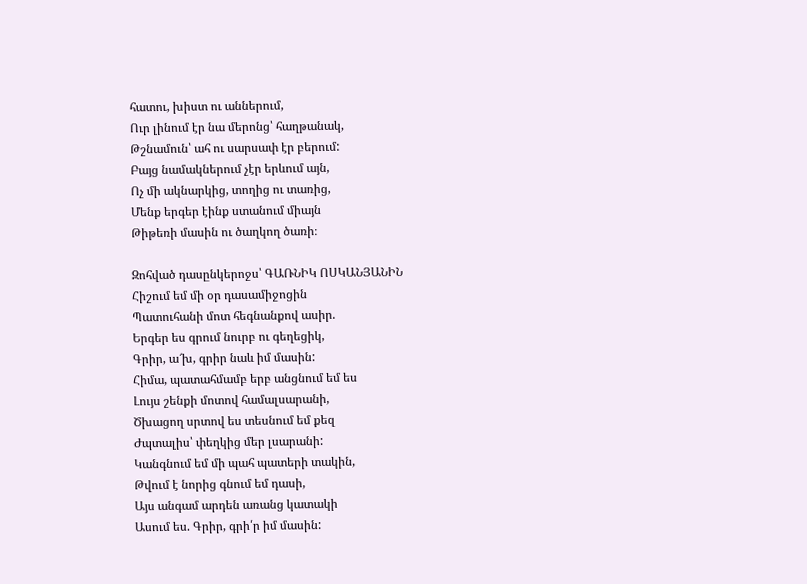հատու, խիստ ու աններում,
Ուր լինում էր նա մերոնց՝ հաղթանակ,
Թշնամուն՝ ահ ու սարսափ էր բերում:
Բայց նամակներում չէր երևում այն,
Ոչ մի ակնարկից, տողից ու տառից,
Մենք երգեր էինք ստանում միայն
Թիթեռի մասին ու ծաղկող ծառի։

Զոհված դասընկերոջս՝ ԳԱՌՆԻԿ ՈՍԿԱՆՅԱՆԻՆ
Հիշում եմ մի օր դասամիջոցին
Պատուհանի մոտ հեգնանքով ասիր.
Երգեր ես գրում նուրբ ու գեղեցիկ,
Գրիր, ա՜խ, գրիր նաև իմ մասին:
Հիմա, պատահմամբ երբ անցնում եմ ես
Լույս շենքի մոտով համալսարանի,
Ծխացող սրտով ես տեսնում եմ քեզ
Ժպտալիս՝ փեղկից մեր լսարանի:
Կանգնում եմ մի պահ պատերի տակին,
Թվում է նորից գնում եմ դասի,
Այս անգամ արդեն առանց կատակի
Ասում ես. Գրիր, գրի՛ր իմ մասին: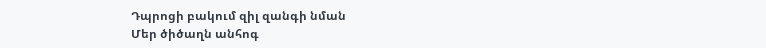Դպրոցի բակում զիլ զանգի նման
Մեր ծիծաղն անհոգ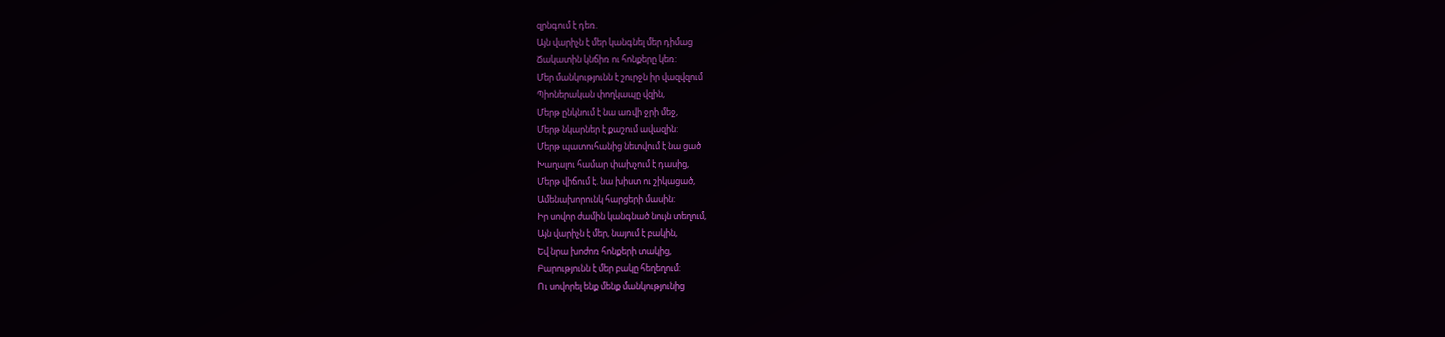զրնգում է դեռ.
Այն վարիչն է մեր կանգնել մեր դիմաց
Ճակատին կնճիռ ու հոնքերը կեռ:
Մեր մանկությունն է շուրջն իր վազվզում
Պիոներական փողկապը վզին,
Մերթ ընկնում է նա առվի ջրի մեջ,
Մերթ նկարներ է քաշում ավազին:
Մերթ պատուհանից նետվում է նա ցած
Խաղալու համար փախչում է դասից,
Մերթ վիճում է. նա խիստ ու շիկացած,
Ամենախորունկ հարցերի մասին:
Իր սովոր ժամին կանգնած նույն տեղում,
Այն վարիչն է մեր, նայում է բակին,
Եվ նրա խոժոռ հոնքերի տակից,
Բարությունն է մեր բակը հեղեղում:
Ու սովորել ենք մենք մանկությունից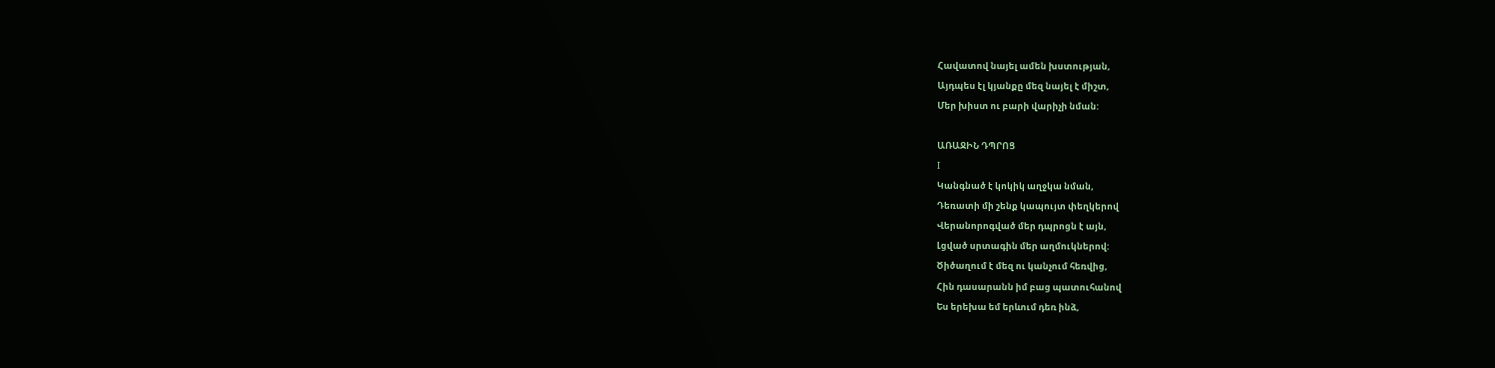Հավատով նայել ամեն խստության,
Այդպես էլ կյանքը մեզ նայել է միշտ,
Մեր խիստ ու բարի վարիչի նման:

ԱՌԱՋԻՆ ԴՊՐՈՑ
I
Կանգնած է կոկիկ աղջկա նման,
Դեռատի մի շենք կապույտ փեղկերով
Վերանորոգված մեր դպրոցն է այն,
Լցված սրտագին մեր աղմուկներով:
Ծիծաղում է մեզ ու կանչում հեռվից,
Հին դասարանն իմ բաց պատուհանով
Ես երեխա եմ երևում դեռ ինձ,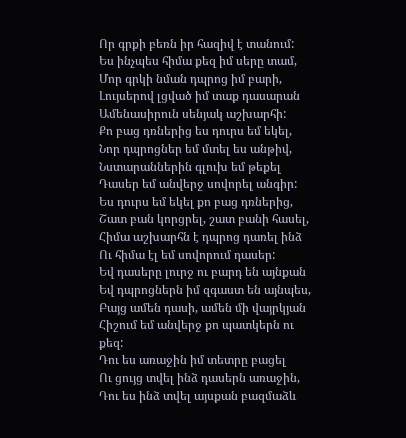Որ գրքի բեռն իր հազիվ է տանում:
Ես ինչպես հիմա քեզ իմ սերը տամ,
Մոր գրկի նման դպրոց իմ բարի,
Լույսերով լցված իմ տաք դասարան
Ամենասիրուն սենյակ աշխարհի:
Քո բաց դռներից ես դուրս եմ եկել,
Նոր դպրոցներ եմ մտել ես անթիվ,
Նստարաններին գլուխ եմ թեքել
Դասեր եմ անվերջ սովորել անգիր:
Ես դուրս եմ եկել քո բաց դռներից,
Շատ բան կորցրել, շատ բանի հասել,
Հիմա աշխարհն է դպրոց դառել ինձ
Ու հիմա էլ եմ սովորում դասեր:
Եվ դասերը լուրջ ու բարդ են այնքան
Եվ դպրոցներն իմ զգաստ են այնպես,
Բայց ամեն դասի, ամեն մի վայրկյան
Հիշում եմ անվերջ քո պատկերն ու քեզ:
Դու ես առաջին իմ տետրը բացել
Ու ցույց տվել ինձ դասերն առաջին,
Դու ես ինձ տվել այսքան բազմաձև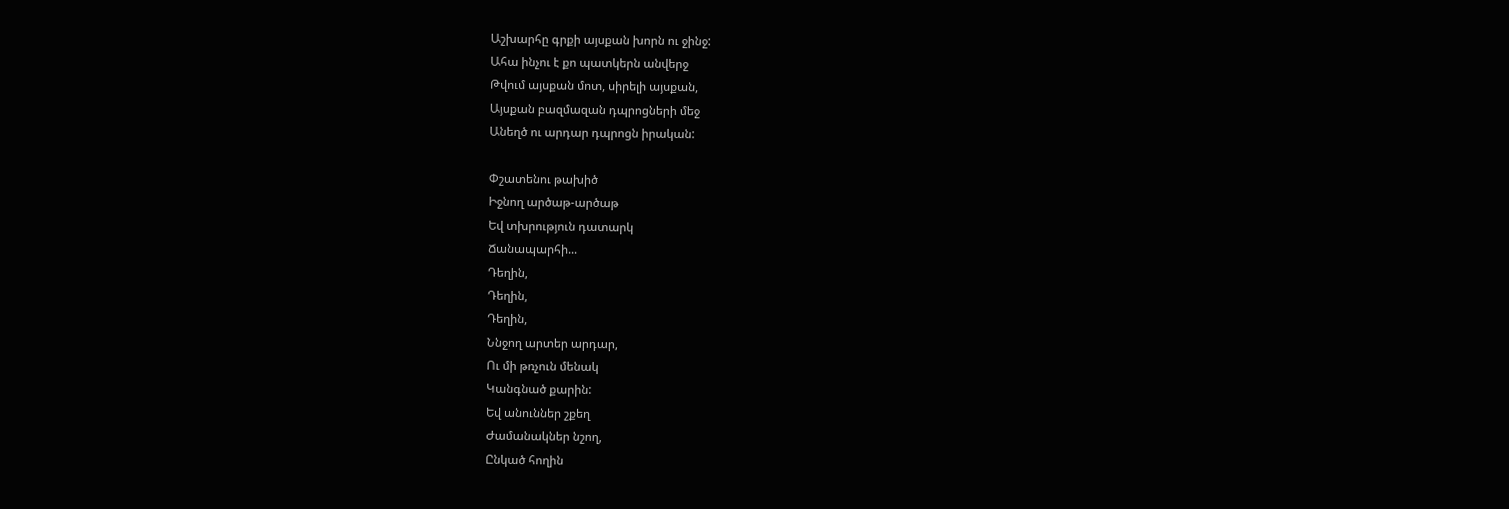Աշխարհը գրքի այսքան խորն ու ջինջ:
Ահա ինչու է քո պատկերն անվերջ
Թվում այսքան մոտ, սիրելի այսքան,
Այսքան բազմազան դպրոցների մեջ
Անեղծ ու արդար դպրոցն իրական:

Փշատենու թախիծ
Իջնող արծաթ-արծաթ
Եվ տխրություն դատարկ
Ճանապարհի...
Դեղին,
Դեղին,
Դեղին,
Ննջող արտեր արդար,
Ու մի թռչուն մենակ
Կանգնած քարին:
Եվ անուններ շքեղ
Ժամանակներ նշող,
Ընկած հողին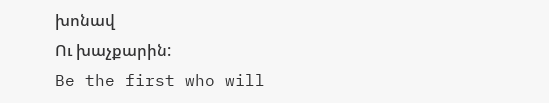խոնավ
Ու խաչքարին:
Be the first who will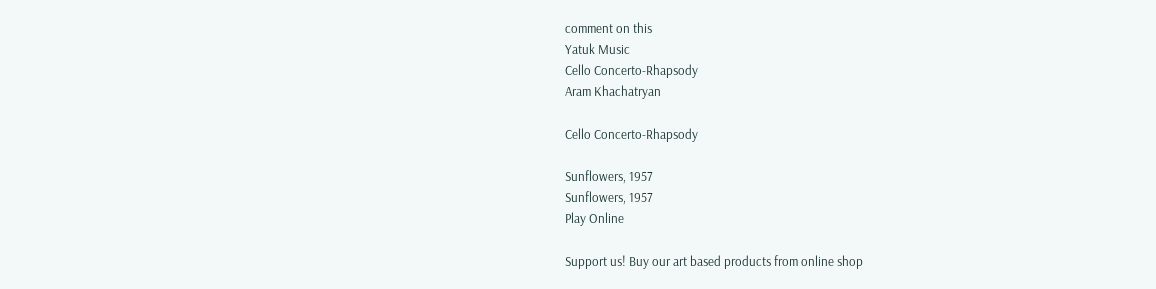comment on this
Yatuk Music
Cello Concerto-Rhapsody
Aram Khachatryan

Cello Concerto-Rhapsody

Sunflowers, 1957
Sunflowers, 1957
Play Online

Support us! Buy our art based products from online shop